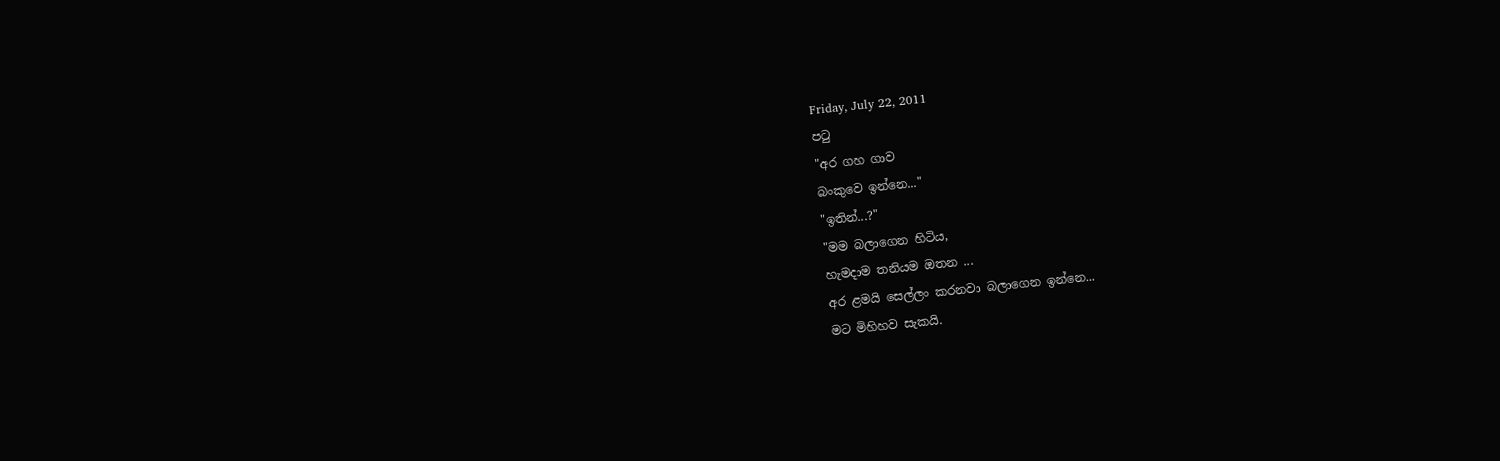Friday, July 22, 2011
පටු
"අර ගහ ගාව
බංකුවෙ ඉන්නෙ..."
"ඉතින්...?"
"මම බලාගෙන හිටිය,
හැමදාම තනියම ඔතන ...
අර ළමයි සෙල්ලං කරනවා බලාගෙන ඉන්නෙ...
මට මිහිහව සැකයි.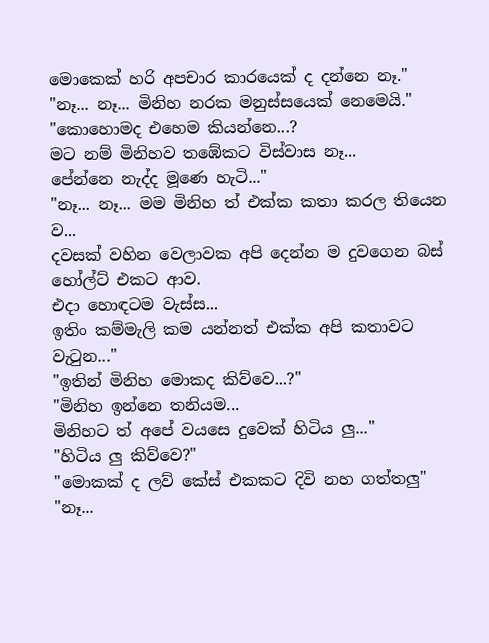මොකෙක් හරි අපචාර කාරයෙක් ද දන්නෙ නෑ."
"නෑ... නෑ... මිනිහ නරක මනුස්සයෙක් නෙමෙයි."
"කොහොමද එහෙම කියන්නෙ...?
මට නම් මිනිහව තඹේකට විස්වාස නෑ...
පේන්නෙ නැද්ද මූණෙ හැටි..."
"නෑ... නෑ... මම මිනිහ ත් එක්ක කතා කරල තියෙන ව...
දවසක් වහින වෙලාවක අපි දෙන්න ම දුවගෙන බස් හෝල්ට් එකට ආව.
එදා හොඳටම වැස්ස...
ඉතිං කම්මැලි කම යන්නත් එක්ක අපි කතාවට වැටුන..."
"ඉතින් මිනිහ මොකද කිව්වෙ...?"
"මිනිහ ඉන්නෙ තනියම...
මිනිහට ත් අපේ වයසෙ දුවෙක් හිටිය ලු..."
"හිටිය ලු කිව්වෙ?"
"මොකක් ද ලව් කේස් එකකට දිවි නහ ගත්තලු"
"නෑ...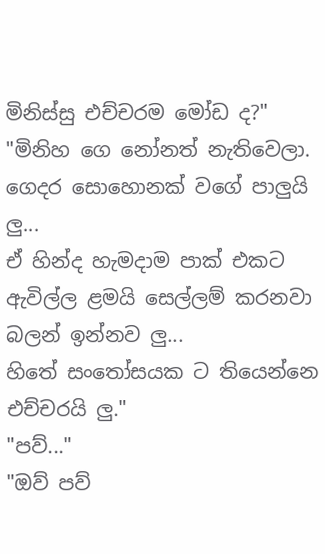මිනිස්සු එච්චරම මෝඩ ද?"
"මිනිහ ගෙ නෝනත් නැතිවෙලා.
ගෙදර සොහොනක් වගේ පාලුයි ලු...
ඒ හින්ද හැමදාම පාක් එකට ඇවිල්ල ළමයි සෙල්ලම් කරනවා බලන් ඉන්නව ලු...
හිතේ සංතෝසයක ට තියෙන්නෙ එච්චරයි ලු."
"පව්..."
"ඔව් පව්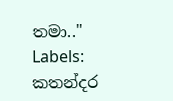තමා.."
Labels:
කතන්දර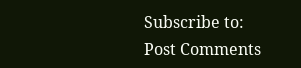Subscribe to:
Post Comments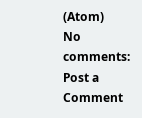(Atom)
No comments:
Post a Comment